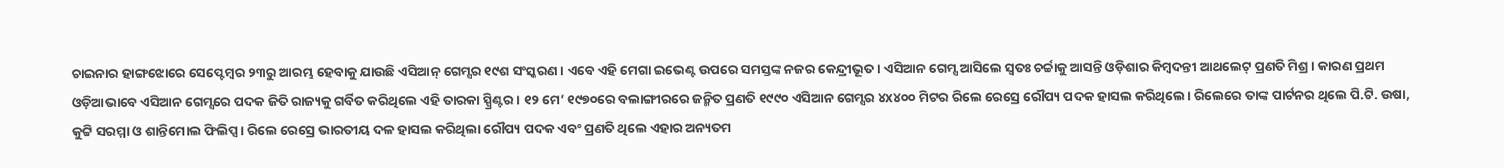ଚାଇନାର ହାଙ୍ଗଝୋରେ ସେପ୍ଟେମ୍ବର ୨୩ରୁ ଆରମ୍ଭ ହେବାକୁ ଯାଉଛି ଏସିଆନ୍ ଗେମ୍ସର ୧୯ଶ ସଂସ୍କରଣ। ଏବେ ଏହି ମେଗା ଇଭେଣ୍ଟ ଉପରେ ସମସ୍ତଙ୍କ ନଜର କେନ୍ଦ୍ରୀଭୂତ। ଏସିଆନ ଗେମ୍ସ ଆସିଲେ ସ୍ବତଃ ଚର୍ଚ୍ଚାକୁ ଆସନ୍ତି ଓଡ଼ିଶାର କିମ୍ବଦନ୍ତୀ ଆଥଲେଟ୍ ପ୍ରଣତି ମିଶ୍ର। କାରଣ ପ୍ରଥମ ଓଡ଼ିଆଭାବେ ଏସିଆନ ଗେମ୍ସରେ ପଦକ ଜିତି ରାଜ୍ୟକୁ ଗର୍ବିତ କରିଥିଲେ ଏହି ତାରକା ସ୍ପ୍ରିଣ୍ଟର। ୧୨ ମେ’ ୧୯୭୦ରେ ବଲାଙ୍ଗୀରରେ ଜନ୍ମିତ ପ୍ରଣତି ୧୯୯୦ ଏସିଆନ ଗେମ୍ସର ୪x୪୦୦ ମିଟର ରିଲେ ରେସ୍ରେ ରୌପ୍ୟ ପଦକ ହାସଲ କରିଥିଲେ। ରିଲେରେ ତାଙ୍କ ପାର୍ଟନର ଥିଲେ ପି.ଟି. ଉଷା, କୁଟ୍ଟି ସରମ୍ମା ଓ ଶାନ୍ତିମୋଲ ଫିଲିପ୍ସ। ରିଲେ ରେସ୍ରେ ଭାରତୀୟ ଦଳ ହାସଲ କରିଥିଲା ରୌପ୍ୟ ପଦକ ଏବଂ ପ୍ରଣତି ଥିଲେ ଏହାର ଅନ୍ୟତମ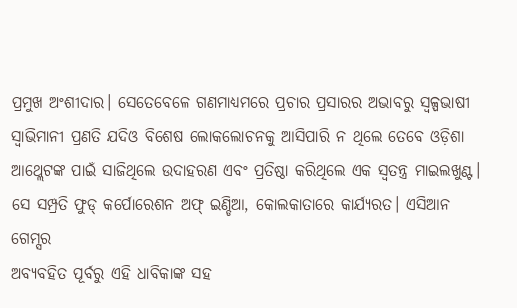ପ୍ରମୁଖ ଅଂଶୀଦାର। ସେତେବେଳେ ଗଣମାଧ୍ୟମରେ ପ୍ରଚାର ପ୍ରସାରର ଅଭାବରୁ ସ୍ବଳ୍ପଭାଷୀ ସ୍ବାଭିମାନୀ ପ୍ରଣତି ଯଦିଓ ବିଶେଷ ଲୋକଲୋଚନକୁ ଆସିପାରି ନ ଥିଲେ ତେବେ ଓଡ଼ିଶା ଆଥ୍ଲେଟଙ୍କ ପାଇଁ ସାଜିଥିଲେ ଉଦାହରଣ ଏବଂ ପ୍ରତିଷ୍ଠା କରିଥିଲେ ଏକ ସ୍ବତନ୍ତ୍ର ମାଇଲଖୁଣ୍ଟ। ସେ ସମ୍ପ୍ରତି ଫୁଡ୍ କର୍ପୋରେଶନ ଅଫ୍ ଇଣ୍ଡିଆ, କୋଲକାତାରେ କାର୍ଯ୍ୟରତ। ଏସିଆନ ଗେମ୍ସର
ଅବ୍ୟବହିତ ପୂର୍ବରୁ ଏହି ଧାବିକାଙ୍କ ସହ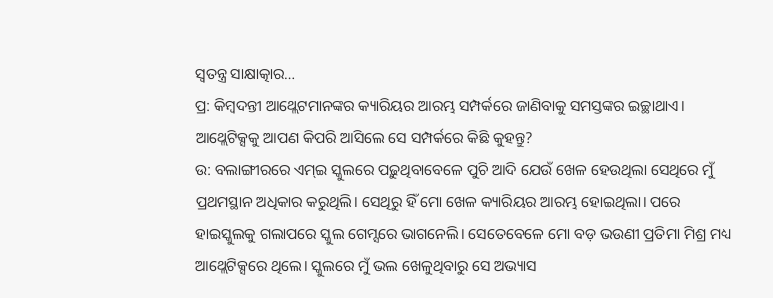ସ୍ବତନ୍ତ୍ର ସାକ୍ଷାତ୍କାର…
ପ୍ର: କିମ୍ବଦନ୍ତୀ ଆଥ୍ଲେଟମାନଙ୍କର କ୍ୟାରିୟର ଆରମ୍ଭ ସମ୍ପର୍କରେ ଜାଣିବାକୁ ସମସ୍ତଙ୍କର ଇଚ୍ଛାଥାଏ। ଆଥ୍ଲେଟିକ୍ସକୁ ଆପଣ କିପରି ଆସିଲେ ସେ ସମ୍ପର୍କରେ କିଛି କୁହନ୍ତୁ?
ଉ: ବଲାଙ୍ଗୀରରେ ଏମ୍ଇ ସ୍କୁଲରେ ପଢ଼ୁଥିବାବେଳେ ପୁଚି ଆଦି ଯେଉଁ ଖେଳ ହେଉଥିଲା ସେଥିରେ ମୁଁ ପ୍ରଥମସ୍ଥାନ ଅଧିକାର କରୁଥିଲି। ସେଥିରୁ ହିଁ ମୋ ଖେଳ କ୍ୟାରିୟର ଆରମ୍ଭ ହୋଇଥିଲା। ପରେ ହାଇସ୍କୁଲକୁ ଗଲାପରେ ସ୍କୁଲ ଗେମ୍ସରେ ଭାଗନେଲି। ସେତେବେଳେ ମୋ ବଡ଼ ଭଉଣୀ ପ୍ରତିମା ମିଶ୍ର ମଧ୍ୟ ଆଥ୍ଲେଟିକ୍ସରେ ଥିଲେ। ସ୍କୁଲରେ ମୁଁ ଭଲ ଖେଳୁଥିବାରୁ ସେ ଅଭ୍ୟାସ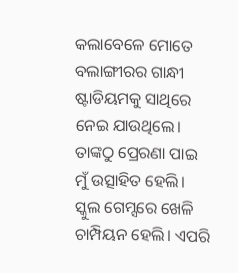କଲାବେଳେ ମୋତେ ବଲାଙ୍ଗୀରର ଗାନ୍ଧୀ ଷ୍ଟାଡିୟମକୁ ସାଥିରେ ନେଇ ଯାଉଥିଲେ। ତାଙ୍କଠୁ ପ୍ରେରଣା ପାଇ ମୁଁ ଉତ୍ସାହିତ ହେଲି। ସ୍କୁଲ ଗେମ୍ସରେ ଖେଳି ଚାମ୍ପିୟନ ହେଲି। ଏପରି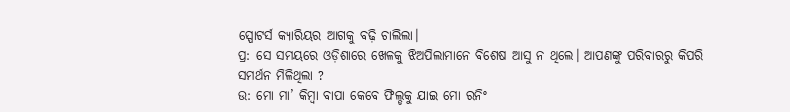ସ୍ପୋଟର୍ସ କ୍ୟାରିୟର ଆଗକୁ ବଢ଼ି ଚାଲିଲା।
ପ୍ର: ସେ ସମୟରେ ଓଡ଼ିଶାରେ ଖେଳକୁ ଝିଅପିଲାମାନେ ବିଶେଷ ଆସୁ ନ ଥିଲେ। ଆପଣଙ୍କୁ ପରିବାରରୁ କିପରି ସମର୍ଥନ ମିଳିଥିଲା ?
ଉ: ମୋ ମା’ କିମ୍ବା ବାପା କେବେ ଫିଲ୍ଡକୁ ଯାଇ ମୋ ରନିଂ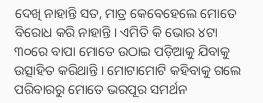ଦେଖି ନାହାନ୍ତି ସତ, ମାତ୍ର କେବେହେଲେ ମୋତେ ବିରୋଧ କରି ନାହାନ୍ତି। ଏମିତି କି ଭୋର ୪ଟା ୩୦ରେ ବାପା ମୋତେ ଉଠାଇ ପଡ଼ିଆକୁ ଯିବାକୁ ଉତ୍ସାହିତ କରିଥାନ୍ତି। ମୋଟାମୋଟି କହିବାକୁ ଗଲେ ପରିବାରରୁ ମୋତେ ଭରପୂର ସମର୍ଥନ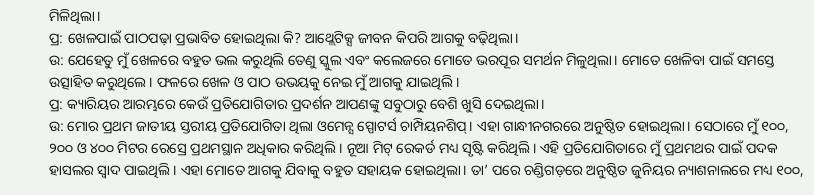ମିଳିଥିଲା।
ପ୍ର: ଖେଳପାଇଁ ପାଠପଢ଼ା ପ୍ରଭାବିତ ହୋଇଥିଲା କି? ଆଥ୍ଲେଟିକ୍ସ ଜୀବନ କିପରି ଆଗକୁ ବଢ଼ିଥିଲା।
ଉ: ଯେହେତୁ ମୁଁ ଖେଳରେ ବହୁତ ଭଲ କରୁଥିଲି ତେଣୁ ସ୍କୁଲ ଏବଂ କଲେଜରେ ମୋତେ ଭରପୂର ସମର୍ଥନ ମିଳୁଥିଲା। ମୋତେ ଖେଳିବା ପାଇଁ ସମସ୍ତେ ଉତ୍ସାହିତ କରୁଥିଲେ। ଫଳରେ ଖେଳ ଓ ପାଠ ଉଭୟକୁ ନେଇ ମୁଁ ଆଗକୁ ଯାଇଥିଲି।
ପ୍ର: କ୍ୟାରିୟର ଆରମ୍ଭରେ କେଉଁ ପ୍ରତିଯୋଗିତାର ପ୍ରଦର୍ଶନ ଆପଣଙ୍କୁ ସବୁଠାରୁ ବେଶି ଖୁସି ଦେଇଥିଲା।
ଉ: ମୋର ପ୍ରଥମ ଜାତୀୟ ସ୍ତରୀୟ ପ୍ରତିଯୋଗିତା ଥିଲା ଓମେନ୍ସ ସ୍ପୋଟର୍ସ ଚାମ୍ପିୟନଶିପ୍। ଏହା ଗାନ୍ଧୀନଗରରେ ଅନୁଷ୍ଠିତ ହୋଇଥିଲା। ସେଠାରେ ମୁଁ ୧୦୦, ୨୦୦ ଓ ୪୦୦ ମିଟର ରେସ୍ରେ ପ୍ରଥମସ୍ଥାନ ଅଧିକାର କରିଥିଲି। ନୂଆ ମିଟ୍ ରେକର୍ଡ ମଧ୍ୟ ସୃଷ୍ଟି କରିଥିଲି। ଏହି ପ୍ରତିଯୋଗିତାରେ ମୁଁ ପ୍ରଥମଥର ପାଇଁ ପଦକ ହାସଲର ସ୍ବାଦ ପାଇଥିଲି। ଏହା ମୋତେ ଆଗକୁ ଯିବାକୁ ବହୁତ ସହାୟକ ହୋଇଥିଲା। ତା’ ପରେ ଚଣ୍ଡିଗଡ଼ରେ ଅନୁଷ୍ଠିତ ଜୁନିୟର ନ୍ୟାଶନାଲରେ ମଧ୍ୟ ୧୦୦,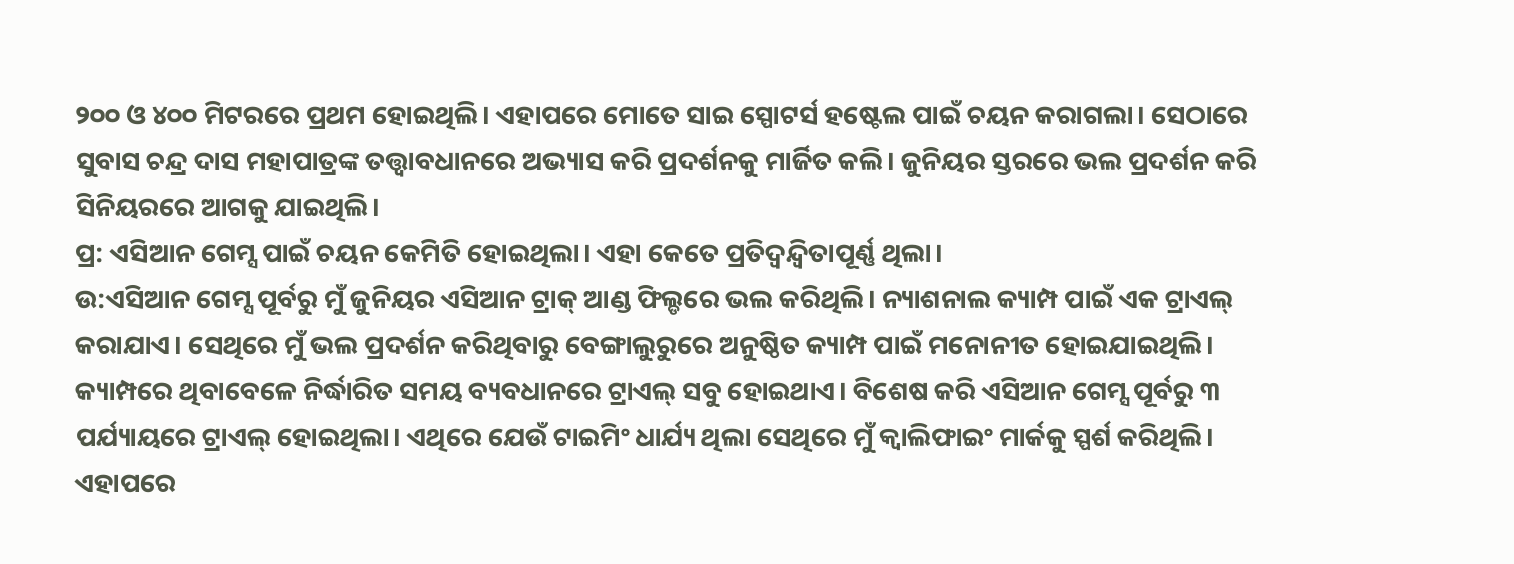୨୦୦ ଓ ୪୦୦ ମିଟରରେ ପ୍ରଥମ ହୋଇଥିଲି। ଏହାପରେ ମୋତେ ସାଇ ସ୍ପୋଟର୍ସ ହଷ୍ଟେଲ ପାଇଁ ଚୟନ କରାଗଲା। ସେଠାରେ ସୁବାସ ଚନ୍ଦ୍ର ଦାସ ମହାପାତ୍ରଙ୍କ ତତ୍ତ୍ୱାବଧାନରେ ଅଭ୍ୟାସ କରି ପ୍ରଦର୍ଶନକୁ ମାର୍ଜିତ କଲି। ଜୁନିୟର ସ୍ତରରେ ଭଲ ପ୍ରଦର୍ଶନ କରି ସିନିୟରରେ ଆଗକୁ ଯାଇଥିଲି।
ପ୍ର: ଏସିଆନ ଗେମ୍ସ ପାଇଁ ଚୟନ କେମିତି ହୋଇଥିଲା। ଏହା କେତେ ପ୍ରତିଦ୍ୱନ୍ଦ୍ୱିତାପୂର୍ଣ୍ଣ ଥିଲା।
ଉ:ଏସିଆନ ଗେମ୍ସ ପୂର୍ବରୁ ମୁଁ ଜୁନିୟର ଏସିଆନ ଟ୍ରାକ୍ ଆଣ୍ଡ ଫିଲ୍ଡରେ ଭଲ କରିଥିଲି। ନ୍ୟାଶନାଲ କ୍ୟାମ୍ପ ପାଇଁ ଏକ ଟ୍ରାଏଲ୍ କରାଯାଏ। ସେଥିରେ ମୁଁ ଭଲ ପ୍ରଦର୍ଶନ କରିଥିବାରୁ ବେଙ୍ଗାଲୁରୁରେ ଅନୁଷ୍ଠିତ କ୍ୟାମ୍ପ ପାଇଁ ମନୋନୀତ ହୋଇଯାଇଥିଲି। କ୍ୟାମ୍ପରେ ଥିବାବେଳେ ନିର୍ଦ୍ଧାରିତ ସମୟ ବ୍ୟବଧାନରେ ଟ୍ରାଏଲ୍ ସବୁ ହୋଇଥାଏ। ବିଶେଷ କରି ଏସିଆନ ଗେମ୍ସ ପୂର୍ବରୁ ୩ ପର୍ଯ୍ୟାୟରେ ଟ୍ରାଏଲ୍ ହୋଇଥିଲା। ଏଥିରେ ଯେଉଁ ଟାଇମିଂ ଧାର୍ଯ୍ୟ ଥିଲା ସେଥିରେ ମୁଁ କ୍ୱାଲିଫାଇଂ ମାର୍କକୁ ସ୍ପର୍ଶ କରିଥିଲି। ଏହାପରେ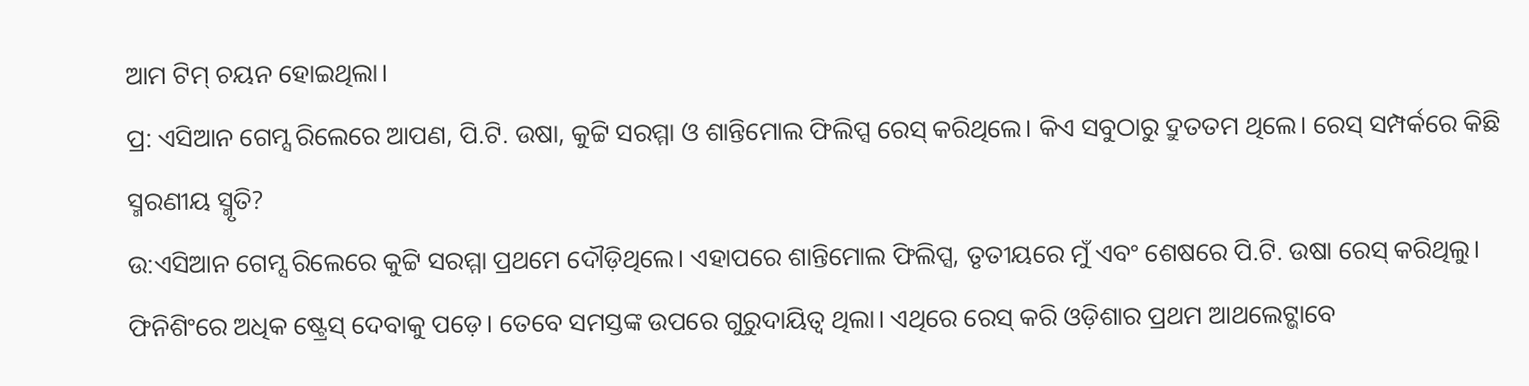ଆମ ଟିମ୍ ଚୟନ ହୋଇଥିଲା।
ପ୍ର: ଏସିଆନ ଗେମ୍ସ ରିଲେରେ ଆପଣ, ପି.ଟି. ଉଷା, କୁଟ୍ଟି ସରମ୍ମା ଓ ଶାନ୍ତିମୋଲ ଫିଲିପ୍ସ ରେସ୍ କରିଥିଲେ। କିଏ ସବୁଠାରୁ ଦ୍ରୁତତମ ଥିଲେ। ରେସ୍ ସମ୍ପର୍କରେ କିଛି ସ୍ମରଣୀୟ ସ୍ମୃତି?
ଉ:ଏସିଆନ ଗେମ୍ସ ରିଲେରେ କୁଟ୍ଟି ସରମ୍ମା ପ୍ରଥମେ ଦୌଡ଼ିଥିଲେ। ଏହାପରେ ଶାନ୍ତିମୋଲ ଫିଲିପ୍ସ, ତୃତୀୟରେ ମୁଁ ଏବଂ ଶେଷରେ ପି.ଟି. ଉଷା ରେସ୍ କରିଥିଲୁ। ଫିନିଶିଂରେ ଅଧିକ ଷ୍ଟ୍ରେସ୍ ଦେବାକୁ ପଡ଼େ। ତେବେ ସମସ୍ତଙ୍କ ଉପରେ ଗୁରୁଦାୟିତ୍ୱ ଥିଲା। ଏଥିରେ ରେସ୍ କରି ଓଡ଼ିଶାର ପ୍ରଥମ ଆଥଲେଟ୍ଭାବେ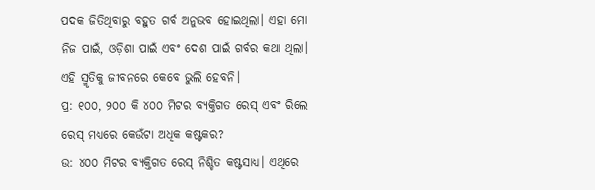ପଦକ ଜିତିଥିବାରୁ ବହୁତ ଗର୍ବ ଅନୁଭବ ହୋଇଥିଲା। ଏହା ମୋ ନିଜ ପାଇଁ, ଓଡ଼ିଶା ପାଇଁ ଏବଂ ଦେଶ ପାଇଁ ଗର୍ବର କଥା ଥିଲା। ଏହି ସ୍ମୃତିକୁ ଜୀବନରେ କେବେ ଭୁଲି ହେବନି।
ପ୍ର: ୧୦୦, ୨୦୦ କି ୪୦୦ ମିଟର ବ୍ୟକ୍ତିଗତ ରେସ୍ ଏବଂ ରିଲେ ରେସ୍ ମଧ୍ୟରେ କେଉଁଟା ଅଧିକ କଷ୍ଟକର?
ଉ: ୪୦୦ ମିଟର ବ୍ୟକ୍ତିଗତ ରେସ୍ ନିଶ୍ଚିତ କଷ୍ଟସାଧ୍ୟ। ଏଥିରେ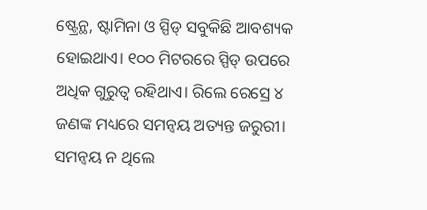ଷ୍ଟ୍ରେନ୍ଥ, ଷ୍ଟାମିନା ଓ ସ୍ପିଡ୍ ସବୁକିଛି ଆବଶ୍ୟକ ହୋଇଥାଏ। ୧୦୦ ମିଟରରେ ସ୍ପିଡ୍ ଉପରେ ଅଧିକ ଗୁରୁତ୍ୱ ରହିଥାଏ। ରିଲେ ରେସ୍ରେ ୪ ଜଣଙ୍କ ମଧ୍ୟରେ ସମନ୍ବୟ ଅତ୍ୟନ୍ତ ଜରୁରୀ। ସମନ୍ବୟ ନ ଥିଲେ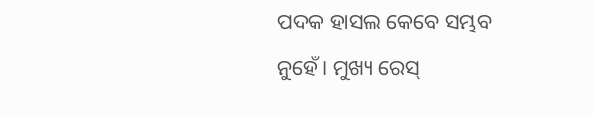ପଦକ ହାସଲ କେବେ ସମ୍ଭବ ନୁହେଁ। ମୁଖ୍ୟ ରେସ୍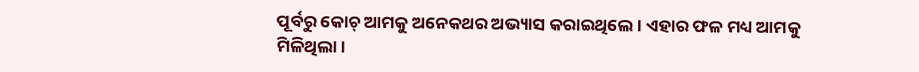ପୂର୍ବରୁ କୋଚ୍ ଆମକୁ ଅନେକଥର ଅଭ୍ୟାସ କରାଇଥିଲେ। ଏହାର ଫଳ ମଧ୍ୟ ଆମକୁ ମିଳିଥିଲା।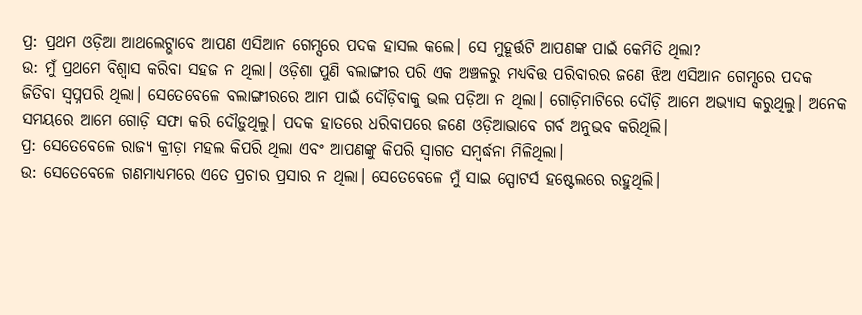ପ୍ର: ପ୍ରଥମ ଓଡ଼ିଆ ଆଥଲେଟ୍ଭାବେ ଆପଣ ଏସିଆନ ଗେମ୍ସରେ ପଦକ ହାସଲ କଲେ। ସେ ମୁହୂର୍ତ୍ତଟି ଆପଣଙ୍କ ପାଇଁ କେମିତି ଥିଲା?
ଉ: ମୁଁ ପ୍ରଥମେ ବିଶ୍ୱାସ କରିବା ସହଜ ନ ଥିଲା। ଓଡ଼ିଶା ପୁଣି ବଲାଙ୍ଗୀର ପରି ଏକ ଅଞ୍ଚଳରୁ ମଧ୍ୟବିତ୍ତ ପରିବାରର ଜଣେ ଝିଅ ଏସିଆନ ଗେମ୍ସରେ ପଦକ ଜିତିବା ସ୍ବପ୍ନପରି ଥିଲା। ସେତେବେଳେ ବଲାଙ୍ଗୀରରେ ଆମ ପାଇଁ ଦୌଡ଼ିବାକୁ ଭଲ ପଡ଼ିଆ ନ ଥିଲା। ଗୋଡ଼ିମାଟିରେ ଦୌଡ଼ି ଆମେ ଅଭ୍ୟାସ କରୁଥିଲୁ। ଅନେକ ସମୟରେ ଆମେ ଗୋଡ଼ି ସଫା କରି ଦୌଡ଼ୁଥିଲୁ। ପଦକ ହାତରେ ଧରିବାପରେ ଜଣେ ଓଡ଼ିଆଭାବେ ଗର୍ବ ଅନୁଭବ କରିଥିଲି।
ପ୍ର: ସେତେବେଳେ ରାଜ୍ୟ କ୍ରୀଡ଼ା ମହଲ କିପରି ଥିଲା ଏବଂ ଆପଣଙ୍କୁ କିପରି ସ୍ବାଗତ ସମ୍ବର୍ଦ୍ଧନା ମିଳିଥିଲା।
ଉ: ସେତେବେଳେ ଗଣମାଧ୍ୟମରେ ଏତେ ପ୍ରଚାର ପ୍ରସାର ନ ଥିଲା। ସେତେବେଳେ ମୁଁ ସାଇ ସ୍ପୋଟର୍ସ ହଷ୍ଟେଲରେ ରହୁଥିଲି।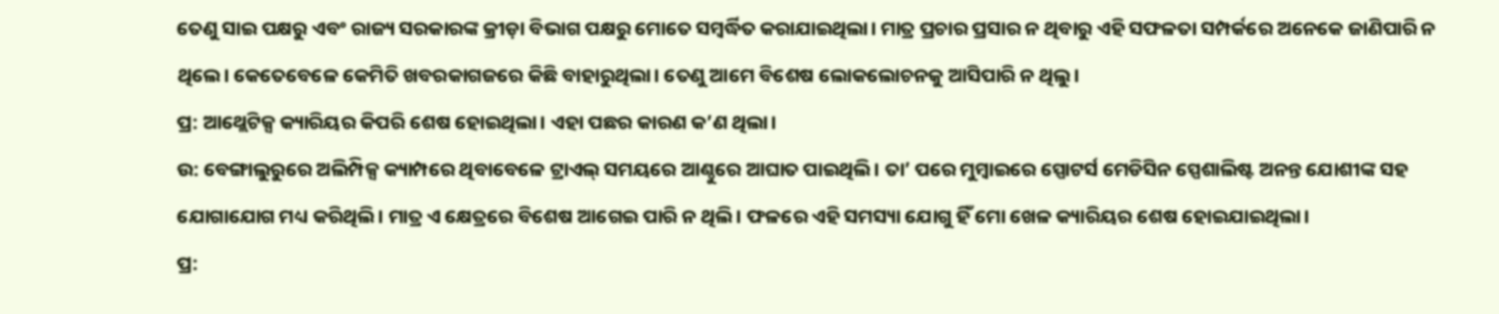ତେଣୁ ସାଇ ପକ୍ଷରୁ ଏବଂ ରାଜ୍ୟ ସରକାରଙ୍କ କ୍ରୀଡ଼ା ବିଭାଗ ପକ୍ଷରୁ ମୋତେ ସମ୍ବର୍ଦ୍ଧିତ କରାଯାଇଥିଲା। ମାତ୍ର ପ୍ରଚାର ପ୍ରସାର ନ ଥିବାରୁ ଏହି ସଫଳତା ସମ୍ପର୍କରେ ଅନେକେ ଜାଣିପାରି ନ ଥିଲେ। କେତେବେଳେ କେମିତି ଖବରକାଗଜରେ କିଛି ବାହାରୁଥିଲା। ତେଣୁ ଆମେ ବିଶେଷ ଲୋକଲୋଚନକୁ ଆସିପାରି ନ ଥିଲୁ।
ପ୍ର: ଆଥ୍ଲେଟିକ୍ସ କ୍ୟାରିୟର କିପରି ଶେଷ ହୋଇଥିଲା। ଏହା ପଛର କାରଣ କ’ଣ ଥିଲା।
ଉ: ବେଙ୍ଗାଲୁରୁରେ ଅଲିମ୍ପିକ୍ସ କ୍ୟାମ୍ପରେ ଥିବାବେଳେ ଟ୍ରାଏଲ୍ ସମୟରେ ଆଣ୍ଠୁରେ ଆଘାତ ପାଇଥିଲି। ତା’ ପରେ ମୁମ୍ବାଇରେ ସ୍ପୋଟର୍ସ ମେଡିସିନ ସ୍ପେଶାଲିଷ୍ଟ ଅନନ୍ତ ଯୋଶୀଙ୍କ ସହ ଯୋଗାଯୋଗ ମଧ୍ୟ କରିଥିଲି। ମାତ୍ର ଏ କ୍ଷେତ୍ରରେ ବିଶେଷ ଆଗେଇ ପାରି ନ ଥିଲି। ଫଳରେ ଏହି ସମସ୍ୟା ଯୋଗୁ ହିଁ ମୋ ଖେଳ କ୍ୟାରିୟର ଶେଷ ହୋଇଯାଇଥିଲା।
ପ୍ର: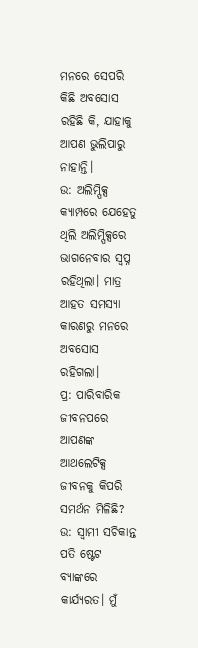ମନରେ ସେପରି କିଛି ଅବସୋସ ରହିଛି କି, ଯାହାକୁ ଆପଣ ଭୁଲିପାରୁ ନାହାନ୍ତି।
ଉ: ଅଲିମ୍ପିକ୍ସ କ୍ୟାମ୍ପରେ ଯେହେତୁ ଥିଲି ଅଲିମ୍ପିକ୍ସରେ ଭାଗନେବାର ସ୍ବପ୍ନ ରହିଥିଲା। ମାତ୍ର ଆହତ ସମସ୍ୟା କାରଣରୁ ମନରେ ଅବସୋସ ରହିଗଲା।
ପ୍ର: ପାରିବାରିକ ଜୀବନପରେ ଆପଣଙ୍କ ଆଥଲେଟିକ୍ସ ଜୀବନକୁ କିପରି ସମର୍ଥନ ମିଳିଛି?
ଉ: ସ୍ବାମୀ ସଚିକାନ୍ତ ପତି ଷ୍ଟେଟ ବ୍ୟାଙ୍କରେ କାର୍ଯ୍ୟରତ। ମୁଁ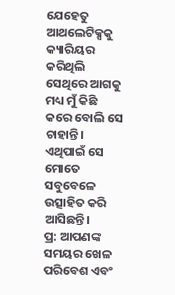ଯେହେତୁ ଆଥଲେଟିକ୍ସକୁ କ୍ୟାରିୟର କରିଥିଲି ସେଥିରେ ଆଗକୁ ମଧ୍ୟ ମୁଁ କିଛି କରେ ବୋଲି ସେ ଚାହାନ୍ତି। ଏଥିପାଇଁ ସେ ମୋତେ ସବୁବେଳେ ଉତ୍ସାହିତ କରି ଆସିଛନ୍ତି।
ପ୍ର: ଆପଣଙ୍କ ସମୟର ଖେଳ ପରିବେଶ ଏବଂ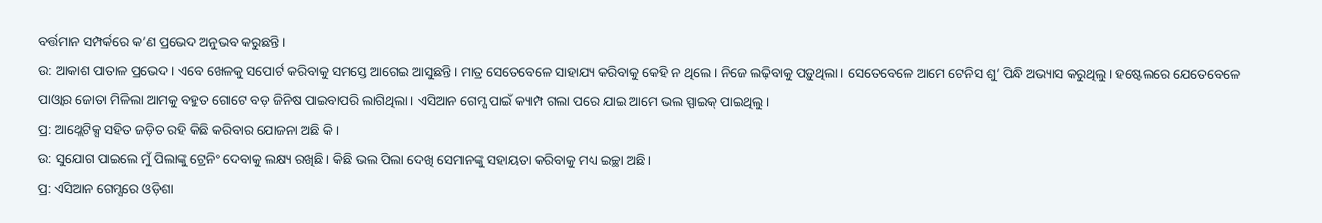ବର୍ତ୍ତମାନ ସମ୍ପର୍କରେ କ’ଣ ପ୍ରଭେଦ ଅନୁଭବ କରୁଛନ୍ତି।
ଉ: ଆକାଶ ପାତାଳ ପ୍ରଭେଦ। ଏବେ ଖେଳକୁ ସପୋର୍ଟ କରିବାକୁ ସମସ୍ତେ ଆଗେଇ ଆସୁଛନ୍ତି। ମାତ୍ର ସେତେବେଳେ ସାହାଯ୍ୟ କରିବାକୁ କେହି ନ ଥିଲେ। ନିଜେ ଲଢ଼ିବାକୁ ପଡ଼ୁଥିଲା। ସେତେବେଳେ ଆମେ ଟେନିସ ଶୁ’ ପିନ୍ଧି ଅଭ୍ୟାସ କରୁଥିଲୁ। ହଷ୍ଟେଲରେ ଯେତେବେଳେ ପାଓ୍ବାର ଜୋତା ମିଳିଲା ଆମକୁ ବହୁତ ଗୋଟେ ବଡ଼ ଜିନିଷ ପାଇବାପରି ଲାଗିଥିଲା। ଏସିଆନ ଗେମ୍ସ ପାଇଁ କ୍ୟାମ୍ପ ଗଲା ପରେ ଯାଇ ଆମେ ଭଲ ସ୍ପାଇକ୍ ପାଇଥିଲୁ।
ପ୍ର: ଆଥ୍ଲେଟିକ୍ସ ସହିତ ଜଡ଼ିତ ରହି କିଛି କରିବାର ଯୋଜନା ଅଛି କି।
ଉ: ସୁଯୋଗ ପାଇଲେ ମୁଁ ପିଲାଙ୍କୁ ଟ୍ରେନିଂ ଦେବାକୁ ଲକ୍ଷ୍ୟ ରଖିଛି। କିଛି ଭଲ ପିଲା ଦେଖି ସେମାନଙ୍କୁ ସହାୟତା କରିବାକୁ ମଧ୍ୟ ଇଚ୍ଛା ଅଛି।
ପ୍ର: ଏସିଆନ ଗେମ୍ସରେ ଓଡ଼ିଶା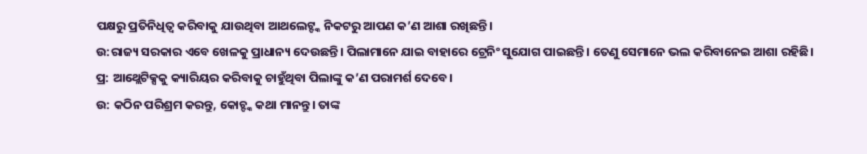ପକ୍ଷରୁ ପ୍ରତିନିଧିତ୍ୱ କରିବାକୁ ଯାଉଥିବା ଆଥଲେଟ୍ଙ୍କ ନିକଟରୁ ଆପଣ କ’ଣ ଆଶା ରଖିଛନ୍ତି।
ଉ:ରାଜ୍ୟ ସରକାର ଏବେ ଖେଳକୁ ପ୍ରାଧାନ୍ୟ ଦେଉଛନ୍ତି। ପିଲାମାନେ ଯାଇ ବାହାରେ ଟ୍ରେନିଂ ସୁଯୋଗ ପାଇଛନ୍ତି। ତେଣୁ ସେମାନେ ଭଲ କରିବାନେଇ ଆଶା ରହିଛି।
ପ୍ର: ଆଥ୍ଲେଟିକ୍ସକୁ କ୍ୟାରିୟର କରିବାକୁ ଚାହୁଁଥିବା ପିଲାଙ୍କୁ କ’ଣ ପରାମର୍ଶ ଦେବେ।
ଉ: କଠିନ ପରିଶ୍ରମ କରନ୍ତୁ, କୋଚ୍ଙ୍କ କଥା ମାନନ୍ତୁ। ତାଙ୍କ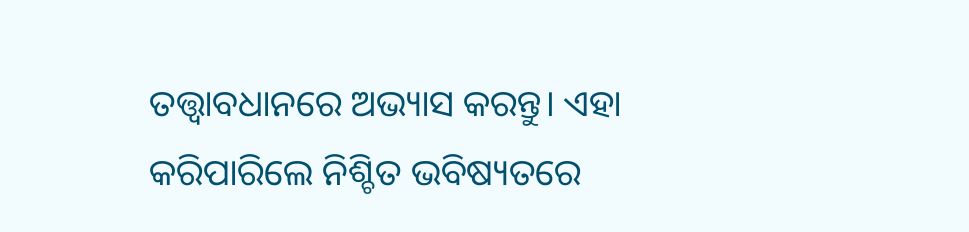ତତ୍ତ୍ୱାବଧାନରେ ଅଭ୍ୟାସ କରନ୍ତୁ। ଏହା କରିପାରିଲେ ନିଶ୍ଚିତ ଭବିଷ୍ୟତରେ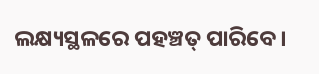ଲକ୍ଷ୍ୟସ୍ଥଳରେ ପହଞ୍ଚତ୍ ପାରିବେ।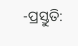-ପ୍ରସ୍ତୁତି: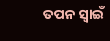ତପନ ସ୍ବାଇଁ